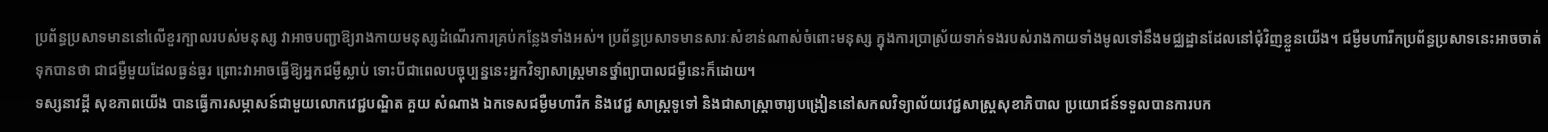ប្រព័ន្ធប្រសាទមាននៅលើខួរក្បាលរបស់មនុស្ស វាអាចបញ្ជាឱ្យរាងកាយមនុស្សដំណើរការគ្រប់កន្លែងទាំងអស់។ ប្រព័ន្ធប្រសាទមានសារៈសំខាន់ណាស់ចំពោះមនុស្ស ក្នុងការប្រាស្រ័យទាក់ទងរបស់រាងកាយទាំងមូលទៅនឹងមជ្ឈដ្ឋានដែលនៅជុំវិញខ្លួនយើង។ ជម្ងឺមហារីកប្រព័ន្ធប្រសាទនេះអាចចាត់ទុកបានថា ជាជម្ងឺមួយដែលធ្ងន់ធ្ងរ ព្រោះវាអាចធ្វើឱ្យអ្នកជម្ងឺស្លាប់ ទោះបីជាពេលបច្ចុប្បន្ននេះអ្នកវិទ្យាសាស្ដ្រមានថ្នាំព្យាបាលជម្ងឺនេះក៏ដោយ។
ទស្សនាវដ្ដី សុខភាពយើង បានធ្វើការសម្ភាសន៍ជាមួយលោកវេជ្ជបណ្ឌិត គួយ សំណាង ឯកទេសជម្ងឺមហារីក និងវេជ្ជ សាស្ដ្រទូទៅ និងជាសាស្ដ្រាចារ្យបង្រៀននៅសកលវិទ្យាល័យវេជ្ជសាស្ដ្រសុខាភិបាល ប្រយោជន៍ទទួលបានការបក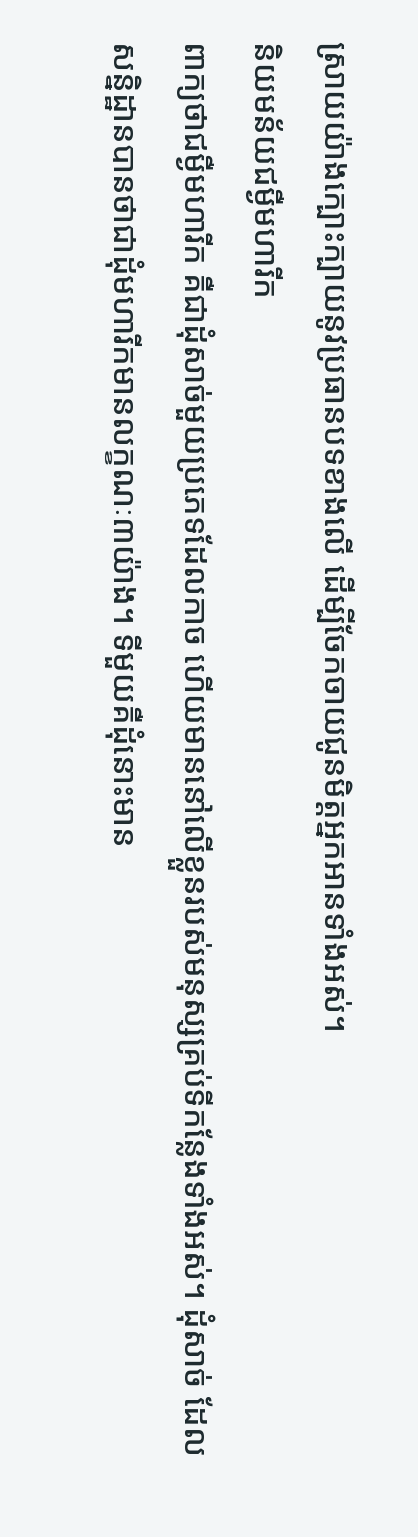ស្រាយយ៉ាងក្បោះក្បាយនូវប្រធានបទខាងលើ ដើម្បីចែកចាយជូនមិត្ដអ្នកអានទាំងអស់។
និយមន័យជម្ងឺមហារីក
ពាក្យថាជម្ងឺមហារីក គឺជាដុំសាច់មួយប្រភេទដែលកាច ហើយមាននៅលើខ្លួនរបស់មនុស្សគ្រប់ទីកន្លែងទាំងអស់។ ដុំសាច់ ដែលសន្និដ្ឋានបានថាជាដុំមហារីកមានលក្ខណៈ៣យ៉ាង។ ទីមួយគឺដុំនោះមាន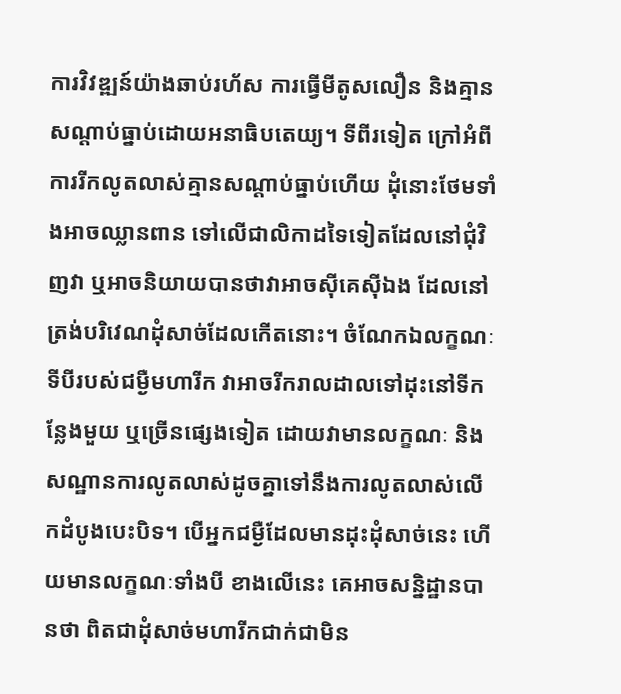ការវិវឌ្ឍន៍យ៉ាងឆាប់រហ័ស ការធ្វើមីតូសលឿន និងគ្មានសណ្ដាប់ធ្នាប់ដោយអនាធិបតេយ្យ។ ទីពីរទៀត ក្រៅអំពីការរីកលូតលាស់គ្មានសណ្ដាប់ធ្នាប់ហើយ ដុំនោះថែមទាំងអាចឈ្លានពាន ទៅលើជាលិកាដទៃទៀតដែលនៅជុំវិញវា ឬអាចនិយាយបានថាវាអាចស៊ីគេស៊ីឯង ដែលនៅត្រង់បរិវេណដុំសាច់ដែលកើតនោះ។ ចំណែកឯលក្ខណៈទីបីរបស់ជម្ងឺមហារីក វាអាចរីករាលដាលទៅដុះនៅទីកន្លែងមួយ ឬច្រើនផ្សេងទៀត ដោយវាមានលក្ខណៈ និង សណ្ឋានការលូតលាស់ដូចគ្នាទៅនឹងការលូតលាស់លើកដំបូងបេះបិទ។ បើអ្នកជម្ងឺដែលមានដុះដុំសាច់នេះ ហើយមានលក្ខណៈទាំងបី ខាងលើនេះ គេអាចសន្និដ្ឋានបានថា ពិតជាដុំសាច់មហារីកជាក់ជាមិន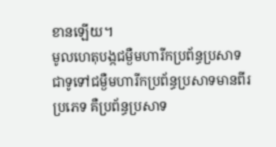ខានឡើយ។
មូលហេតុបង្កជម្ងឺមហារីកប្រព័ន្ធប្រសាទ
ជាទូទៅជម្ងឺមហារីកប្រព័ន្ធប្រសាទមានពីរប្រភេទ គឺប្រព័ន្ធប្រសាទ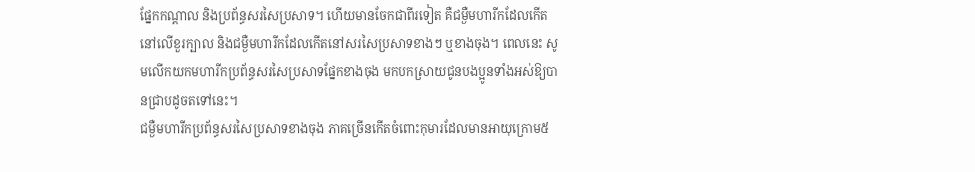ផ្នែកកណ្ដាល និងប្រព័ន្ធសរសៃប្រសាទ។ ហើយមានចែកជាពីរទៀត គឺជម្ងឺមហារីកដែលកើតនៅលើខួរក្បាល និងជម្ងឺមហារីកដែលកើតនៅសរសៃប្រសាទខាងៗ ឬខាងចុង។ ពេលនេះ សូមលើកយកមហារីកប្រព័ន្ធសរសៃប្រសាទផ្នែកខាងចុង មកបកស្រាយជូនបងប្អូនទាំងអស់ឱ្យបានជ្រាបដូចតទៅនេះ។
ជម្ងឺមហារីកប្រព័ន្ធសរសៃប្រសាទខាងចុង ភាគច្រើនកើតចំពោះកុមារដែលមានអាយុក្រោម៥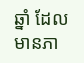ឆ្នាំ ដែលមានភា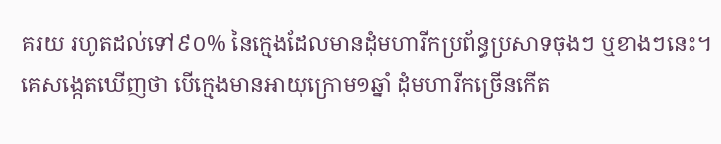គរយ រហូតដល់ទៅ៩០% នៃក្មេងដែលមានដុំមហារីកប្រព័ន្ធប្រសាទចុងៗ ឬខាងៗនេះ។ គេសង្កេតឃើញថា បើក្មេងមានអាយុក្រោម១ឆ្នាំ ដុំមហារីកច្រើនកើត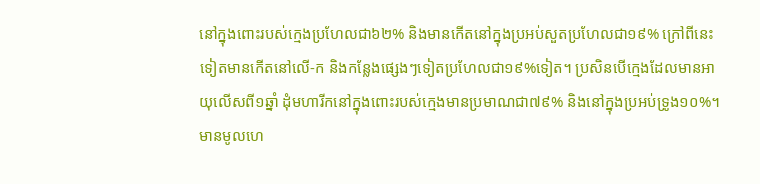នៅក្នុងពោះរបស់ក្មេងប្រហែលជា៦២% និងមានកើតនៅក្នុងប្រអប់សួតប្រហែលជា១៩% ក្រៅពីនេះទៀតមានកើតនៅលើ-ក និងកន្លែងផ្សេងៗទៀតប្រហែលជា១៩%ទៀត។ ប្រសិនបើក្មេងដែលមានអាយុលើសពី១ឆ្នាំ ដុំមហារីកនៅក្នុងពោះរបស់ក្មេងមានប្រមាណជា៧៩% និងនៅក្នុងប្រអប់ទ្រូង១០%។
មានមូលហេ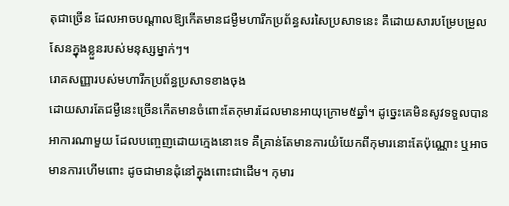តុជាច្រើន ដែលអាចបណ្ដាលឱ្យកើតមានជម្ងឺមហារីកប្រព័ន្ធសរសៃប្រសាទនេះ គឺដោយសារបម្រែបម្រួល សែនក្នុងខ្លួនរបស់មនុស្សម្នាក់ៗ។
រោគសញ្ញារបស់មហារីកប្រព័ន្ធប្រសាទខាងចុង
ដោយសារតែជម្ងឺនេះច្រើនកើតមានចំពោះតែកុមារដែលមានអាយុក្រោម៥ឆ្នាំ។ ដូច្នេះគេមិនសូវទទួលបានអាការណាមួយ ដែលបញ្ចេញដោយក្មេងនោះទេ គឺគ្រាន់តែមានការយំយែកពីកុមារនោះតែប៉ុណ្ណោះ ឬអាចមានការហើមពោះ ដូចជាមានដុំនៅក្នុងពោះជាដើម។ កុមារ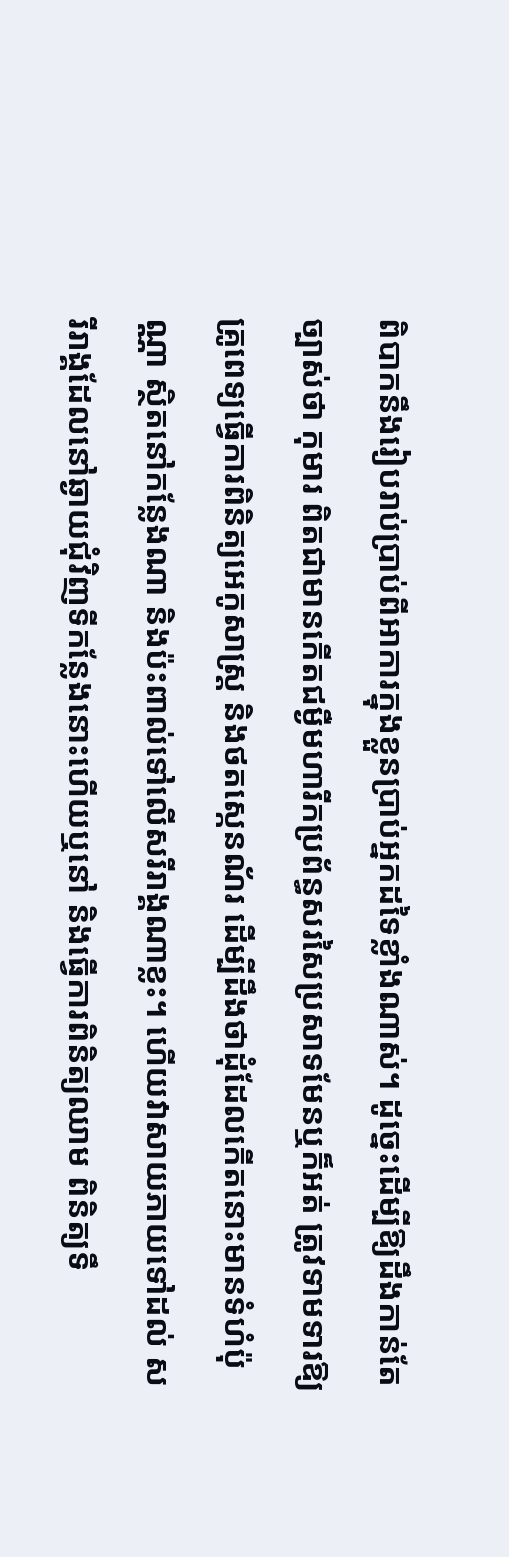ពិបាកនឹងរៀបរាប់ប្រាប់ពីអាការក្នុងខ្លួនប្រាប់អ្នកដទៃខ្លាំងណាស់។ ដូច្នេះដើម្បីឱ្យដឹងកាន់តែច្បាស់ថា កុមារ ពិតជាមានកើតជម្ងឺមហារីកប្រព័ន្ធសរសៃប្រសាទមែនឬក៏អត់ ត្រូវទាមទារឱ្យគ្រូពេទ្យធ្វើការពិនិត្យអេកូសាស្ដ្រ និងថតស្កេនណ័រ ដើម្បីដឹងថាដុំដែលកើតនោះមានទំហំប៉ុណ្ណា ស្ថិតនៅកន្លែងណា និងប៉ះពាល់ទៅលើសរីរាង្គណាខ្លះ។ ហើយវាសាយភាយទៅដល់ សរីរាង្គដែលនៅឆ្ងាយជុំវិញទីកន្លែងនោះហើយឬនៅ និងធ្វើការពិនិត្យឈាម ពិនិត្យទឹ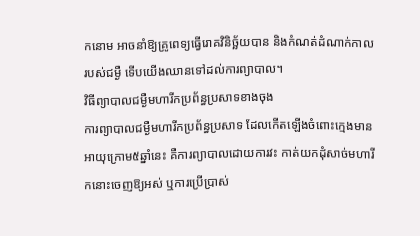កនោម អាចនាំឱ្យគ្រូពេទ្យធ្វើរោគវិនិច្ឆ័យបាន និងកំណត់ដំណាក់កាលរបស់ជម្ងឺ ទើបយើងឈានទៅដល់ការព្យាបាល។
វិធីព្យាបាលជម្ងឺមហារីកប្រព័ន្ធប្រសាទខាងចុង
ការព្យាបាលជម្ងឺមហារីកប្រព័ន្ធប្រសាទ ដែលកើតឡើងចំពោះក្មេងមានអាយុក្រោម៥ឆ្នាំនេះ គឺការព្យាបាលដោយការវះ កាត់យកដុំសាច់មហារីកនោះចេញឱ្យអស់ ឬការប្រើប្រាស់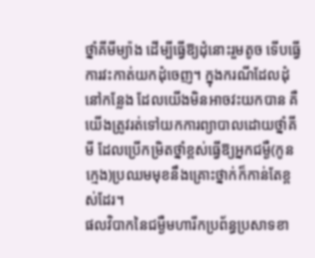ថ្នាំគីមីម្យ៉ាង ដើម្បីធ្វើឱ្យដុំនោះរួមតូច ទើបធ្វើការវះកាត់យកដុំចេញ។ ក្នុងករណីដែលដុំនៅកន្លែង ដែលយើងមិនអាចវះយកបាន គឺយើងត្រូវរត់ទៅយកការព្យាបាលដោយថ្នាំគីមី ដែលប្រើកម្រិតថ្នាំខ្ពស់ធ្វើឱ្យអ្នកជម្ងឺ(កូនក្មេង)ប្រឈមមុខនឹងគ្រោះថ្នាក់ក៏កាន់តែខ្ពស់ដែរ។
ផលវិបាកនៃជម្ងឺមហារីកប្រព័ន្ធប្រសាទខា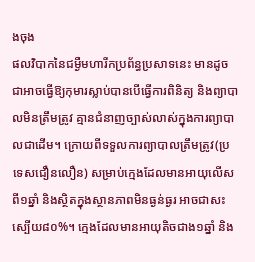ងចុង
ផលវិបាកនៃជម្ងឺមហារីកប្រព័ន្ធប្រសាទនេះ មានដូចជាអាចធ្វើឱ្យកុមារស្លាប់បានបើធ្វើការពិនិត្យ និងព្យាបាលមិនត្រឹមត្រូវ គ្មានជំនាញច្បាស់លាស់ក្នុងការព្យាបាលជាដើម។ ក្រោយពីទទួលការព្យាបាលត្រឹមត្រូវ(ប្រទេសជឿនលឿន) សម្រាប់ក្មេងដែលមានអាយុលើសពី១ឆ្នាំ និងស្ថិតក្នុងស្ថានភាពមិនធ្ងន់ធ្ងរ អាចជាសះស្បើយ៨០%។ ក្មេងដែលមានអាយុតិចជាង១ឆ្នាំ និង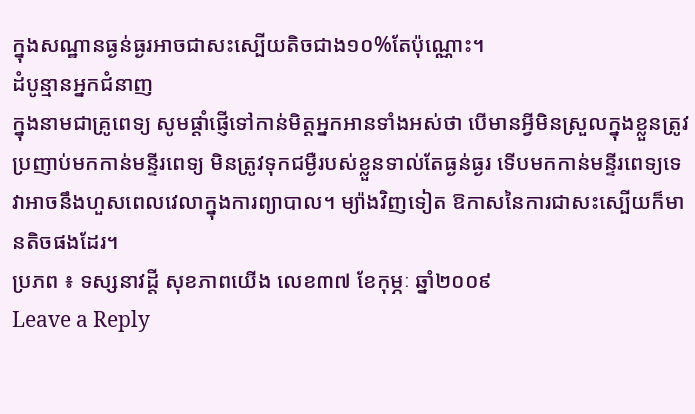ក្នុងសណ្ឋានធ្ងន់ធ្ងរអាចជាសះស្បើយតិចជាង១០%តែប៉ុណ្ណោះ។
ដំបូន្មានអ្នកជំនាញ
ក្នុងនាមជាគ្រូពេទ្យ សូមផ្ដាំផ្ញើទៅកាន់មិត្ដអ្នកអានទាំងអស់ថា បើមានអ្វីមិនស្រួលក្នុងខ្លួនត្រូវប្រញាប់មកកាន់មន្ទីរពេទ្យ មិនត្រូវទុកជម្ងឺរបស់ខ្លួនទាល់តែធ្ងន់ធ្ងរ ទើបមកកាន់មន្ទីរពេទ្យទេ វាអាចនឹងហួសពេលវេលាក្នុងការព្យាបាល។ ម្យ៉ាងវិញទៀត ឱកាសនៃការជាសះស្បើយក៏មានតិចផងដែរ។
ប្រភព ៖ ទស្សនាវដ្តី សុខភាពយើង លេខ៣៧ ខែកុម្ភៈ ឆ្នាំ២០០៩
Leave a Reply